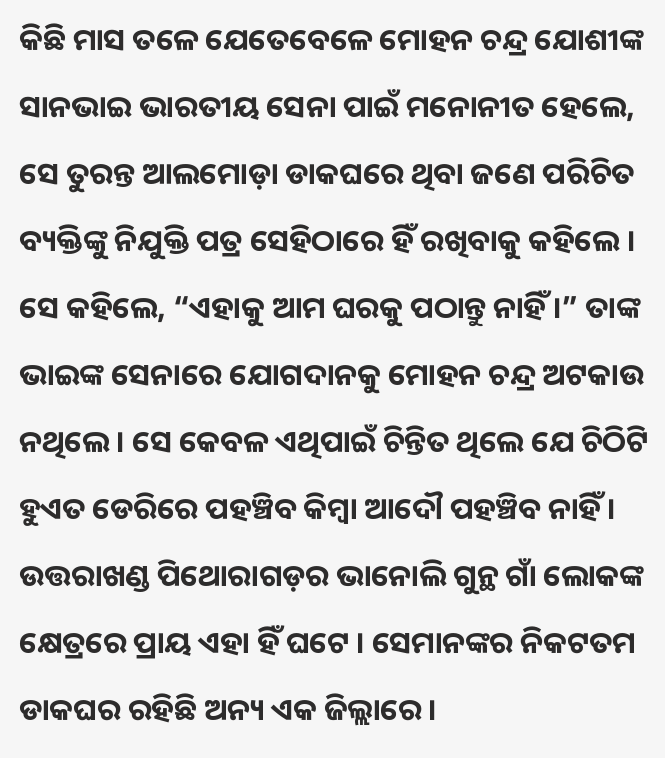କିଛି ମାସ ତଳେ ଯେତେବେଳେ ମୋହନ ଚନ୍ଦ୍ର ଯୋଶୀଙ୍କ ସାନଭାଇ ଭାରତୀୟ ସେନା ପାଇଁ ମନୋନୀତ ହେଲେ, ସେ ତୁରନ୍ତ ଆଲମୋଡ଼ା ଡାକଘରେ ଥିବା ଜଣେ ପରିଚିତ ବ୍ୟକ୍ତିଙ୍କୁ ନିଯୁକ୍ତି ପତ୍ର ସେହିଠାରେ ହିଁ ରଖିବାକୁ କହିଲେ । ସେ କହିଲେ, “ଏହାକୁ ଆମ ଘରକୁ ପଠାନ୍ତୁ ନାହିଁ ।” ତାଙ୍କ ଭାଇଙ୍କ ସେନାରେ ଯୋଗଦାନକୁ ମୋହନ ଚନ୍ଦ୍ର ଅଟକାଉ ନଥିଲେ । ସେ କେବଳ ଏଥିପାଇଁ ଚିନ୍ତିତ ଥିଲେ ଯେ ଚିଠିଟି ହୁଏତ ଡେରିରେ ପହଞ୍ଚିବ କିମ୍ବା ଆଦୌ ପହଞ୍ଚିବ ନାହିଁ । ଉତ୍ତରାଖଣ୍ଡ ପିଥୋରାଗଡ଼ର ଭାନୋଲି ଗୁନ୍ଥ ଗାଁ ଲୋକଙ୍କ କ୍ଷେତ୍ରରେ ପ୍ରାୟ ଏହା ହିଁ ଘଟେ । ସେମାନଙ୍କର ନିକଟତମ ଡାକଘର ରହିଛି ଅନ୍ୟ ଏକ ଜିଲ୍ଲାରେ ।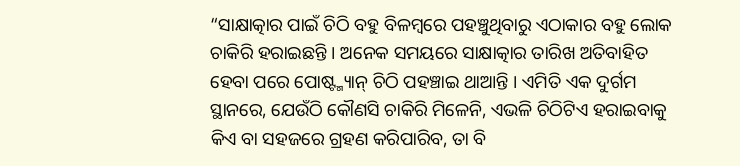“ସାକ୍ଷାତ୍କାର ପାଇଁ ଚିଠି ବହୁ ବିଳମ୍ବରେ ପହଞ୍ଚୁଥିବାରୁ ଏଠାକାର ବହୁ ଲୋକ ଚାକିରି ହରାଇଛନ୍ତି । ଅନେକ ସମୟରେ ସାକ୍ଷାତ୍କାର ତାରିଖ ଅତିବାହିତ ହେବା ପରେ ପୋଷ୍ଟ୍ମ୍ୟାନ୍ ଚିଠି ପହଞ୍ଚାଇ ଥାଆନ୍ତି । ଏମିତି ଏକ ଦୁର୍ଗମ ସ୍ଥାନରେ, ଯେଉଁଠି କୌଣସି ଚାକିରି ମିଳେନି, ଏଭଳି ଚିଠିଟିଏ ହରାଇବାକୁ କିଏ ବା ସହଜରେ ଗ୍ରହଣ କରିପାରିବ, ତା ବି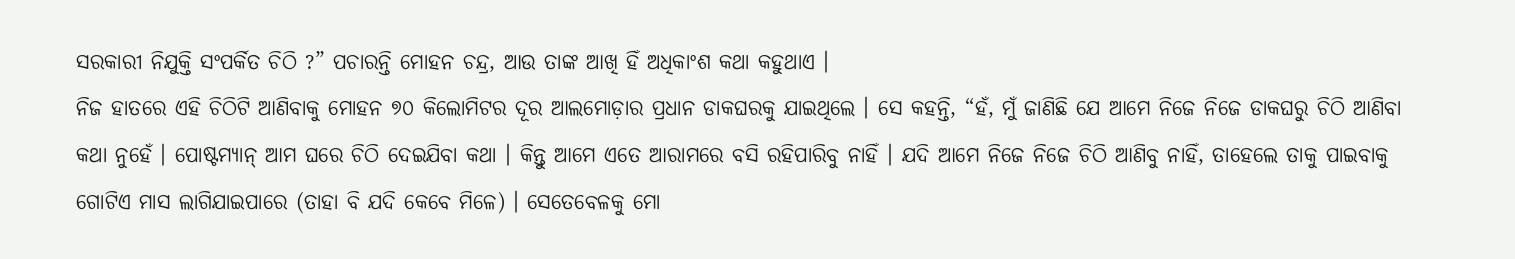ସରକାରୀ ନିଯୁକ୍ତି ସଂପର୍କିତ ଚିଠି ?” ପଚାରନ୍ତି ମୋହନ ଚନ୍ଦ୍ର, ଆଉ ତାଙ୍କ ଆଖି ହିଁ ଅଧିକାଂଶ କଥା କହୁଥାଏ ।
ନିଜ ହାତରେ ଏହି ଚିଠିଟି ଆଣିବାକୁ ମୋହନ ୭୦ କିଲୋମିଟର ଦୂର ଆଲମୋଡ଼ାର ପ୍ରଧାନ ଡାକଘରକୁ ଯାଇଥିଲେ । ସେ କହନ୍ତି, “ହଁ, ମୁଁ ଜାଣିଛି ଯେ ଆମେ ନିଜେ ନିଜେ ଡାକଘରୁ ଚିଠି ଆଣିବା କଥା ନୁହେଁ । ପୋଷ୍ଟମ୍ୟାନ୍ ଆମ ଘରେ ଚିଠି ଦେଇଯିବା କଥା । କିନ୍ତୁ ଆମେ ଏତେ ଆରାମରେ ବସି ରହିପାରିବୁ ନାହିଁ । ଯଦି ଆମେ ନିଜେ ନିଜେ ଚିଠି ଆଣିବୁ ନାହିଁ, ତାହେଲେ ତାକୁ ପାଇବାକୁ ଗୋଟିଏ ମାସ ଲାଗିଯାଇପାରେ (ତାହା ବି ଯଦି କେବେ ମିଳେ) । ସେତେବେଳକୁ ମୋ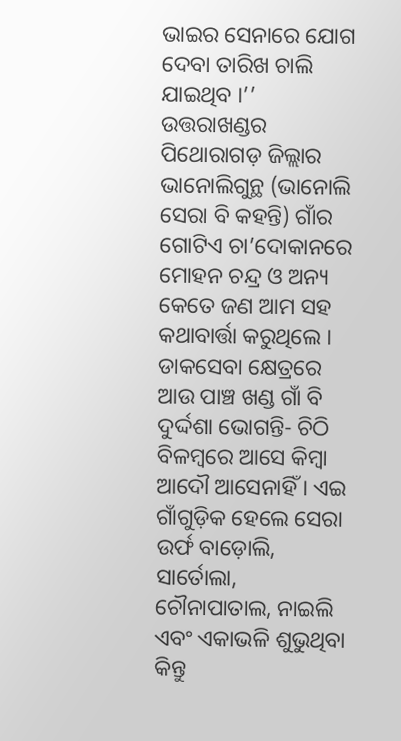ଭାଇର ସେନାରେ ଯୋଗ ଦେବା ତାରିଖ ଚାଲି ଯାଇଥିବ ।’’
ଉତ୍ତରାଖଣ୍ଡର ପିଥୋରାଗଡ଼ ଜିଲ୍ଲାର ଭାନୋଲିଗୁନ୍ଥ (ଭାନୋଲି ସେରା ବି କହନ୍ତି) ଗାଁର ଗୋଟିଏ ଚା’ଦୋକାନରେ ମୋହନ ଚନ୍ଦ୍ର ଓ ଅନ୍ୟ କେତେ ଜଣ ଆମ ସହ କଥାବାର୍ତ୍ତା କରୁଥିଲେ । ଡାକସେବା କ୍ଷେତ୍ରରେ ଆଉ ପାଞ୍ଚ ଖଣ୍ଡ ଗାଁ ବି ଦୁର୍ଦ୍ଦଶା ଭୋଗନ୍ତି- ଚିଠି ବିଳମ୍ବରେ ଆସେ କିମ୍ବା ଆଦୌ ଆସେନାହିଁ । ଏଇ ଗାଁଗୁଡ଼ିକ ହେଲେ ସେରା ଉର୍ଫ ବାଡ଼ୋଲି, ସାର୍ତୋଲା, ଚୌନାପାତାଲ, ନାଇଲି ଏବଂ ଏକାଭଳି ଶୁଭୁଥିବା କିନ୍ତୁ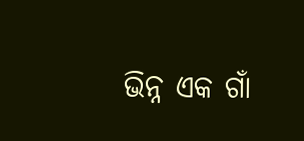ଭିନ୍ନ ଏକ ଗାଁ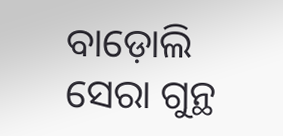ବାଡ଼ୋଲି ସେରା ଗୁନ୍ଥ